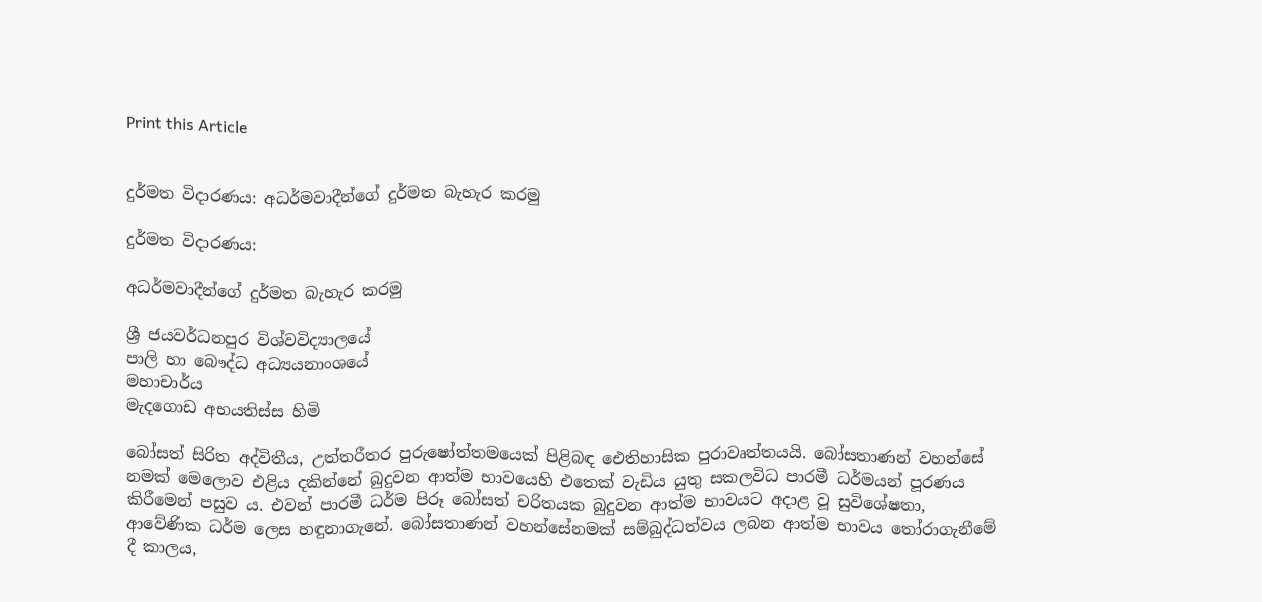Print this Article


දුර්මත විදාරණය: අධර්මවාදීන්ගේ දුර්මත බැහැර කරමු

දුර්මත විදාරණය:

අධර්මවාදීන්ගේ දුර්මත බැහැර කරමු

ශ්‍රී ජයවර්ධනපුර විශ්වවිද්‍යාලයේ
පාලි හා බෞද්ධ අධ්‍යයනාංශයේ
මහාචාර්ය
මැදගොඩ අභයතිස්ස හිමි

බෝසත් සිරිත අද්විතීය, උත්තරීතර පුරුෂෝත්තමයෙක් පිළිබඳ ඓතිහාසික පුරාවෘත්තයයි. බෝසතාණන් වහන්සේ නමක් මෙලොව එළිය දකින්නේ බුදුවන ආත්ම භාවයෙහි එතෙක් වැඩිය යුතු සකලවිධ පාරමී ධර්මයන් පූරණය කිරීමෙන් පසුව ය. එවන් පාරමී ධර්ම පිරූ බෝසත් චරිතයක බුදුවන ආත්ම භාවයට අදාළ වූ සුවිශේෂතා, ආවේණික ධර්ම ලෙස හඳුනාගැනේ. බෝසතාණන් වහන්සේනමක් සම්බුද්ධත්වය ලබන ආත්ම භාවය තෝරාගැනීමේ දී කාලය,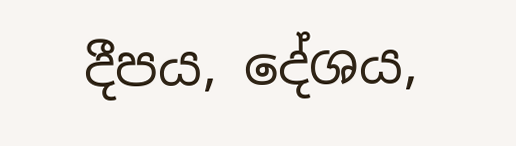දීපය, දේශය,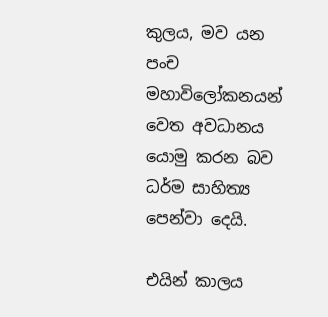කුලය, මව යන පංච මහාවිලෝකනයන් වෙත අවධානය යොමු කරන බව ධර්ම සාහිත්‍ය පෙන්වා දෙයි.

එයින් කාලය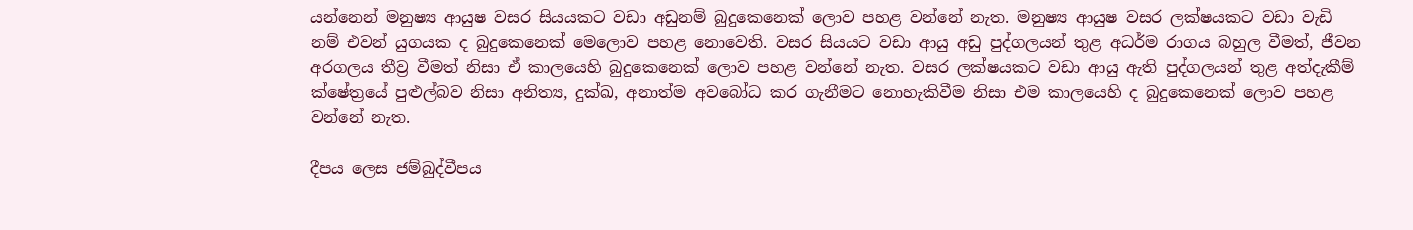යන්නෙන් මනුෂ්‍ය ආයුෂ වසර සියයකට වඩා අඩුනම් බුදුකෙනෙක් ලොව පහළ වන්නේ නැත. මනුෂ්‍ය ආයුෂ වසර ලක්ෂයකට වඩා වැඩි නම් එවන් යුගයක ද බුදුකෙනෙක් මෙලොව පහළ නොවෙති. වසර සියයට වඩා ආයු අඩු පුද්ගලයන් තුළ අධර්ම රාගය බහුල වීමත්, ජීවන අරගලය තීව්‍ර වීමත් නිසා ඒ කාලයෙහි බුදුකෙනෙක් ලොව පහළ වන්නේ නැත. වසර ලක්ෂයකට වඩා ආයු ඇති පුද්ගලයන් තුළ අත්දැකීම් ක්ෂේත්‍රයේ පුළුල්බව නිසා අනිත්‍ය, දුක්ඛ, අනාත්ම අවබෝධ කර ගැනීමට නොහැකිවීම නිසා එම කාලයෙහි ද බුදුකෙනෙක් ලොව පහළ වන්නේ නැත.

දීපය ලෙස ජම්බුද්වීපය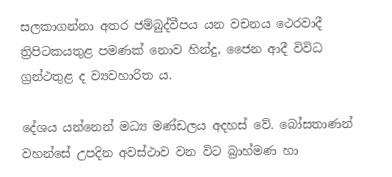සලකාගන්නා අතර ජම්බුද්වීපය යන වචනය ථෙරවාදී ත්‍රිපිටකයතුළ පමණක් නොව හින්දු, ජෛන ආදී විවිධ ග්‍රන්ථතුළ ද ව්‍යවහාරිත ය.

දේශය යන්නෙන් මධ්‍ය මණ්ඩලය අදහස් වේ. බෝසතාණන් වහන්සේ උපදින අවස්ථාව වන විට බ්‍රාහ්මණ හා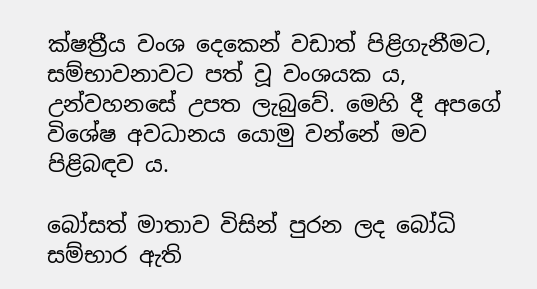ක්ෂත්‍රීය වංශ දෙකෙන් වඩාත් පිළිගැනීමට, සම්භාවනාවට පත් වූ වංශයක ය, උන්වහනසේ උපත ලැබුවේ. මෙහි දී අපගේ විශේෂ අවධානය යොමු වන්නේ මව පිළිබඳව ය.

බෝසත් මාතාව විසින් පුරන ලද බෝධි සම්භාර ඇති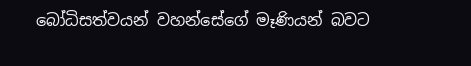බෝධිසත්වයන් වහන්සේගේ මෑණියන් බවට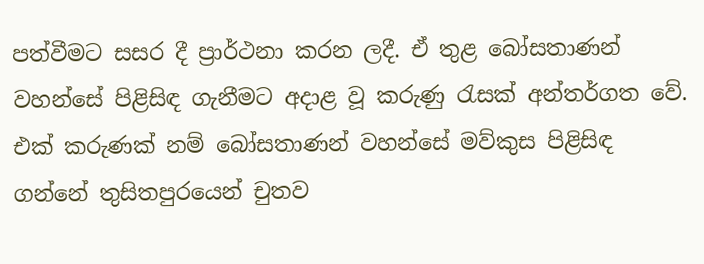පත්වීමට සසර දී ප්‍රාර්ථනා කරන ලදී. ඒ තුළ බෝසතාණන් වහන්සේ පිළිසිඳ ගැනීමට අදාළ වූ කරුණු රැසක් අන්තර්ගත වේ. එක් කරුණක් නම් බෝසතාණන් වහන්සේ මව්කුස පිළිසිඳ ගන්නේ තුසිතපුරයෙන් චුතව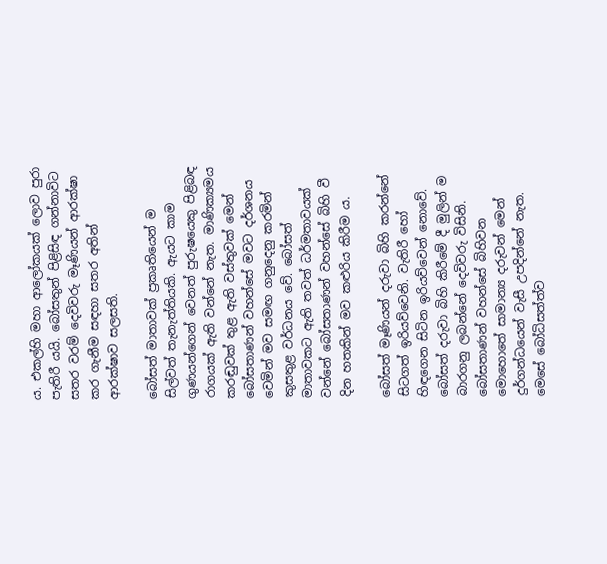ය. එකල්හි මහා ආලෝකයක් ලොව පුරා පැතිරී යයි. බෝසතුන් පිළිසිඳ ගන්නාවිට සතර වරම් දෙවිවරු මෑණියන් ආරක්ෂා කර ගැනීම සඳහා සතර අතින් ආරක්ෂාව සලසති.

බෝසත් මාතාවක් ප්‍රකෘතියෙන් ම සිල්වත් තැනැත්තියකි. ඇයට කාම ගුණයන්ගෙන් වෙනත් පුරුෂයෙකු පිළිබඳ රාගයක් ඇති වන්නේ නැත. මාණික්‍යමය කරඬුවක් තුළ ඇති වස්තුවක් මෙන් බෝසතාණන් වහන්සේ මවට දර්ශනය වෙමින් මව සමඟ ගනුදෙනු කරමින් කුසතුළ වර්ධනය වේ. බෝසත් මාතාවකට ඇති තවත් ධර්මතාවයක් වන්නේ බෝසතාණන් වහන්සේ බිහි වී දින හතකින් මව කළුරිය කිරීම ය.

බෝසත් මෑණියන් දරුවා බිහි කරන්නේ සිටගත් ඉරියව්වෙනි. වැතිරී හෝ හිඳගෙන සිටින ඉරියව්වෙන් නොවේ. බෝසත් දරුවා බිහි කිරීමේ දී මුලින් ම බාරගනු ලබන්නේ දෙවිවරු විසිනි. බෝසතාණන් වහන්සේ බිහිවන මොහොතේ සාමාන්‍ය දරුවන් මෙන් දුර්ගන්ධයෙන් වැසී උපදින්නේ නැත. මෙසේ බෝධිසත්ත්ව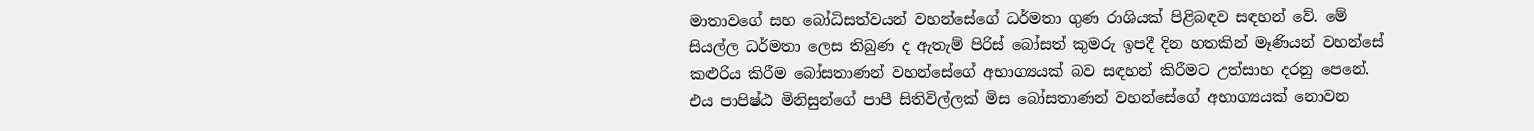මාතාවගේ සහ බෝධිසත්වයන් වහන්සේගේ ධර්මතා ගුණ රාශියක් පිළිබඳව සඳහන් වේ. මේ සියල්ල ධර්මතා ලෙස තිබුණ ද ඇතැම් පිරිස් බෝසත් කුමරු ඉපදී දින හතකින් මෑණියන් වහන්සේ කළුරිය කිරීම බෝසතාණන් වහන්සේගේ අභාග්‍යයක් බව සඳහන් කිරීමට උත්සාහ දරනු පෙනේ. එය පාපිෂ්ඨ මිනිසුන්ගේ පාපී සිතිවිල්ලක් මිස බෝසතාණන් වහන්සේගේ අභාග්‍යයක් නොවන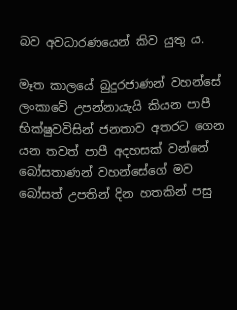බව අවධාරණයෙන් කිව යුතු ය.

මෑත කාලයේ බුදුරජාණන් වහන්සේ ලංකාවේ උපන්නායැයි කියන පාපී භික්ෂුවවිසින් ජනතාව අතරට ගෙන යන තවත් පාපී අදහසක් වන්නේ බෝසතාණන් වහන්සේගේ මව බෝසත් උපතින් දින හතකින් පසු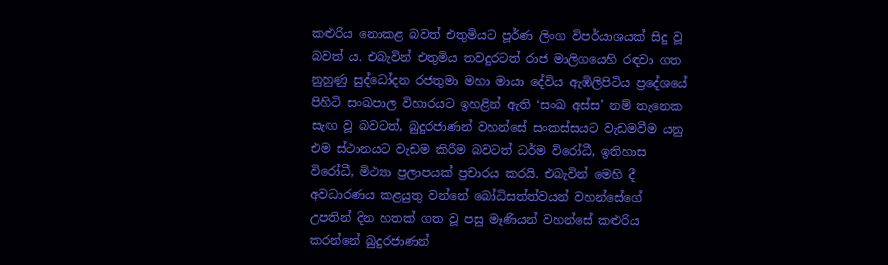කළුරිය නොකළ බවත් එතුමියට පූර්ණ ලිංග විපර්යාශයක් සිදු වූ බවත් ය. එබැවින් එතුමිය තවදුරටත් රාජ මාලිගයෙහි රඳවා ගත නුහුණු සුද්ධෝදන රජතුමා මහා මායා දේවිය ඇඹිලිපිටිය ප්‍රදේශයේ පිහිටි සංඛපාල විහාරයට ඉහළින් ඇති ‘සංඛ අස්ස’ නම් තැනෙක සැඟ වූ බවටත්, බුදුරජාණන් වහන්සේ සංකස්සයට වැඩමවීම යනු එම ස්ථානයට වැඩම කිරීම බවටත් ධර්ම විරෝධී, ඉතිහාස විරෝධී, මිථ්‍යා ප්‍රලාපයක් ප්‍රචාරය කරයි. එබැවින් මෙහි දී අවධාරණය කළයුතු වන්නේ බෝධිසත්ත්වයන් වහන්සේගේ උපතින් දින හතක් ගත වූ පසු මෑණියන් වහන්සේ කළුරිය කරන්නේ බුදුරජාණන්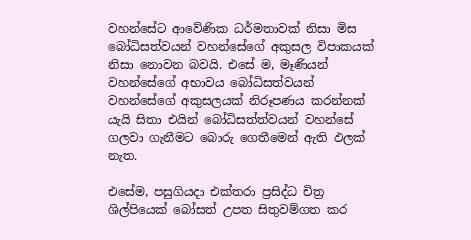වහන්සේට ආවේණික ධර්මතාවක් නිසා මිස බෝධිසත්වයන් වහන්සේගේ අකුසල විපාකයක් නිසා නොවන බවයි. එසේ ම, මෑණියන් වහන්සේගේ අභාවය බෝධිසත්වයන් වහන්සේගේ අකුසලයක් නිරූපණය කරන්නක් යැයි සිතා එයින් බෝධිසත්ත්වයන් වහන්සේ ගලවා ගැනීමට බොරු ගෙතීමෙන් ඇති ඵලක් නැත.

එසේම, පසුගියදා එක්තරා ප්‍රසිද්ධ චිත්‍ර ශිල්පියෙක් බෝසත් උපත සිතුවම්ගත කර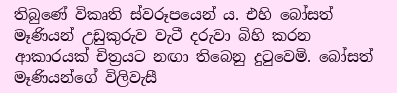තිබුණේ විකෘති ස්වරූපයෙන් ය. එහි බෝසත් මෑණියන් උඩුකුරුව වැටී දරුවා බිහි කරන ආකාරයක් චිත්‍රයට නඟා තිබෙනු දුටුවෙමි. බෝසත් මෑණියන්ගේ විලිවැසී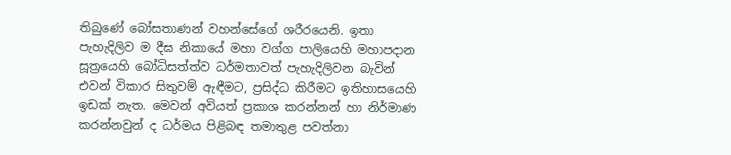තිබුණේ බෝසතාණන් වහන්සේගේ ශරීරයෙනි. ඉතා පැහැදිලිව ම දීඝ නිකායේ මහා වග්ග පාලියෙහි මහාපදාන සූත්‍රයෙහි බෝධිසත්ත්ව ධර්මතාවත් පැහැදිලිවන බැවින් එවන් විකාර සිතුවම් ඇඳීමට, ප්‍රසිද්ධ කිරීමට ඉතිහාසයෙහි ඉඩක් නැත. මෙවන් අවියත් ප්‍රකාශ කරන්නන් හා නිර්මාණ කරන්නවුන් ද ධර්මය පිළිබඳ තමාතුළ පවත්නා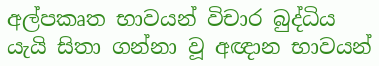අල්පකෘත භාවයන් විචාර බුද්ධිය යැයි සිතා ගන්නා වූ අඥාන භාවයන්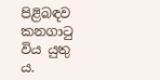පිළිබඳව කනගාටු විය යුතු ය.